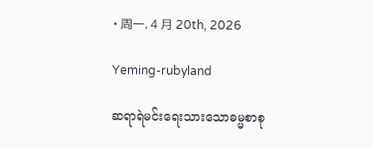• 周一. 4 月 20th, 2026

Yeming-rubyland

ဆရာရဲမင်းရေးသားသောဓမ္မစာစု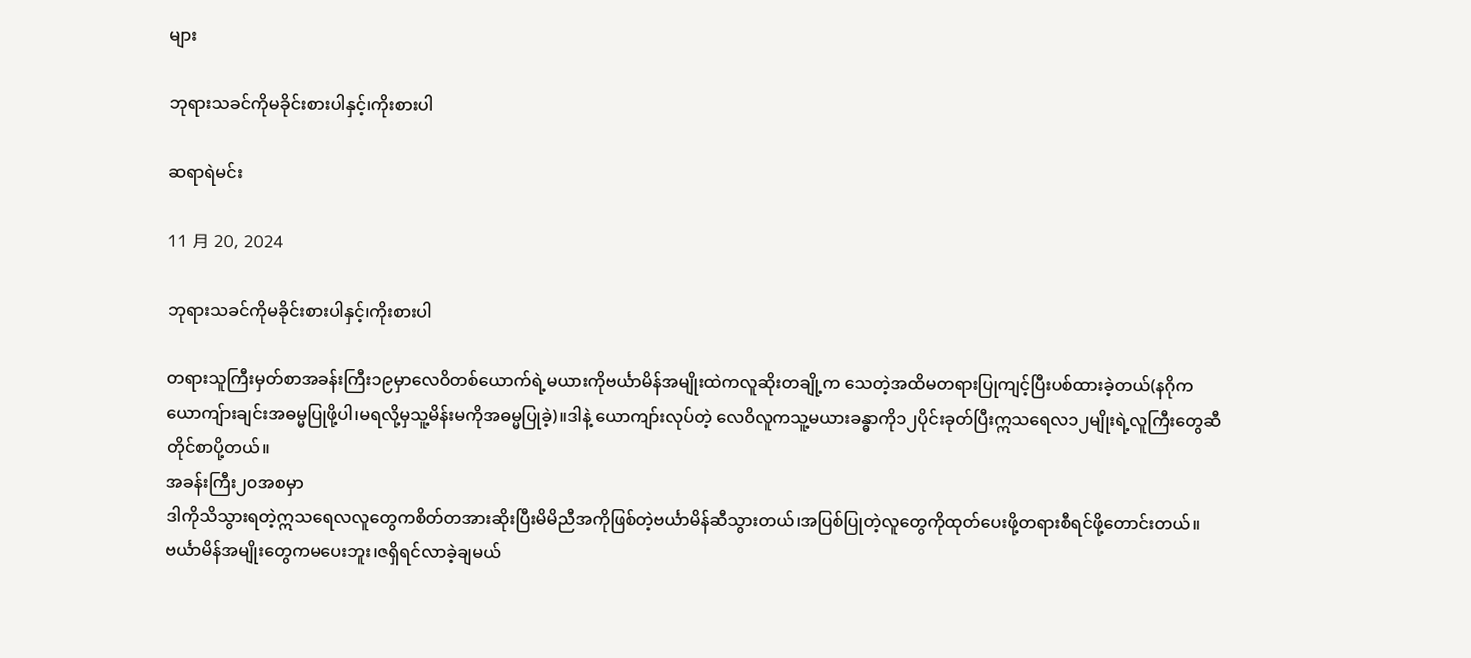များ

ဘုရားသခင်ကိုမခိုင်းစားပါနှင့်၊ကိုးစားပါ

ဆရာရဲမင်း

11 月 20, 2024

ဘုရားသခင်ကိုမခိုင်းစားပါနှင့်၊ကိုးစားပါ

တရားသူကြီးမှတ်စာအခန်းကြီး၁၉မှာလေဝိတစ်ယောက်ရဲ့မယားကိုဗင်္ယာမိန်အမျိုးထဲကလူဆိုးတချို့က သေတဲ့အထိမတရားပြုကျင့်ပြီးပစ်ထားခဲ့တယ်(နဂိုကယောကျ်ားချင်းအဓမ္မပြုဖို့ပါ၊မရလို့မှသူ့မိန်းမကိုအဓမ္မပြုခဲ့)။ဒါနဲ့ ယောကျာ်းလုပ်တဲ့ လေဝိလူကသူ့မယားခန္ဓာကို၁၂ပိုင်းခုတ်ပြီးဣသရေလ၁၂မျိုးရဲ့လူကြီးတွေဆီတိုင်စာပို့တယ်။
အခန်းကြီး၂၀အစမှာ
ဒါကိုသိသွားရတဲ့ဣသရေလလူတွေကစိတ်တအားဆိုးပြီးမိမိညီအကိုဖြစ်တဲ့ဗင်္ယာမိန်ဆီသွားတယ်၊အပြစ်ပြုတဲ့လူတွေကိုထုတ်ပေးဖို့တရားစီရင်ဖို့တောင်းတယ်။ဗင်္ယာမိန်အမျိုးတွေကမပေးဘူး၊ဇရှိရင်လာခဲ့ချမယ်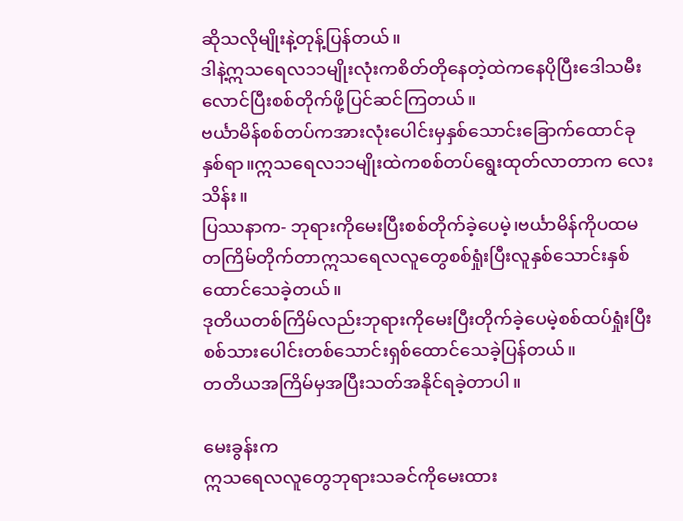ဆိုသလိုမျိုးနဲ့တုန့်ပြန်တယ်။
ဒါနဲ့ဣသရေလ၁၁မျိုးလုံးကစိတ်တိုနေတဲ့ထဲကနေပိုပြီးဒေါသမီးလောင်ပြီးစစ်တိုက်ဖို့ပြင်ဆင်ကြတယ်။
ဗင်္ယာမိန်စစ်တပ်ကအားလုံးပေါင်းမှနှစ်သောင်းခြောက်ထောင်ခုနှစ်ရာ။ဣသရေလ၁၁မျိုးထဲကစစ်တပ်ရွေးထုတ်လာတာက လေးသိန်း။
ပြဿနာက- ဘုရားကိုမေးပြီးစစ်တိုက်ခဲ့ပေမဲ့၊ဗင်္ယာမိန်ကိုပထမတကြိမ်တိုက်တာဣသရေလလူတွေစစ်ရှုံးပြီးလူနှစ်သောင်းနှစ်ထောင်သေခဲ့တယ်။
ဒုတိယတစ်ကြိမ်လည်းဘုရားကိုမေးပြီးတိုက်ခဲ့ပေမဲ့စစ်ထပ်ရှုံးပြီးစစ်သားပေါင်းတစ်သောင်းရှစ်ထောင်သေခဲ့ပြန်တယ်။
တတိယအကြိမ်မှအပြီးသတ်အနိုင်ရခဲ့တာပါ။

မေးခွန်းက
ဣသရေလလူတွေဘုရားသခင်ကိုမေးထား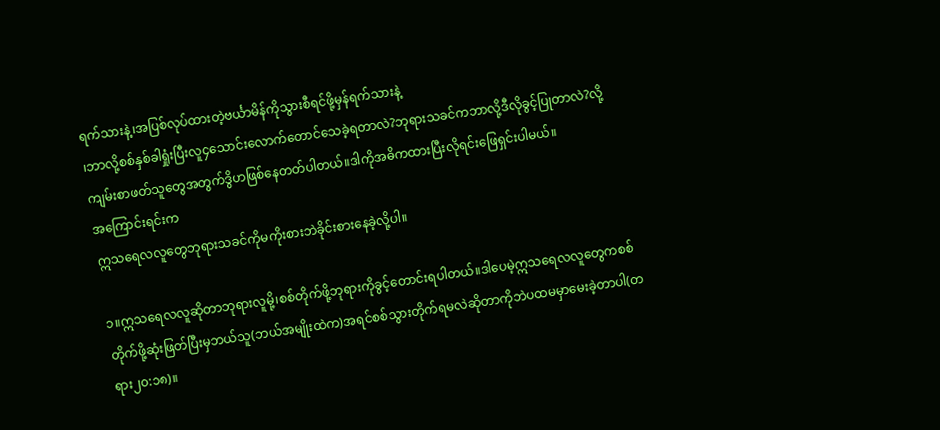ရက်သားနဲ့၊အပြစ်လုပ်ထားတဲ့ဗင်္ယာမိန်ကိုသွားစီရင်ဖို့မှန်ရက်သားနဲ့
၊ဘာလို့စစ်နှစ်ခါရှုံးပြီးလူ၄သောင်းလောက်တောင်သေခဲ့ရတာလဲ?ဘုရားသခင်ကဘာလို့ဒီလိုခွင့်ပြုတာလဲ?လို့ကျမ်းစာဖတ်သူတွေအတွက်ဒွိဟဖြစ်နေတတ်ပါတယ်။ဒါကိုအဓိကထားပြီးလိုရင်းဖြေရှင်းပါမယ်။
အကြောင်းရင်းက
ဣသရေလလူတွေဘုရားသခင်ကိုမကိုးစားဘဲခိုင်းစားနေခဲ့လို့ပါ။

၁။ဣသရေလလူဆိုတာဘုရားလူမို့၊စစ်တိုက်ဖို့ဘုရားကိုခွင့်တောင်းရပါတယ်။ဒါပေမဲ့ဣသရေလလူတွေကစစ်တိုက်ဖို့ဆုံးဖြတ်ပြီးမှဘယ်သူ(ဘယ်အမျိုးထဲက)အရင်စစ်သွားတိုက်ရမလဲဆိုတာကိုဘဲပထမမှာမေးခဲ့တာပါ(တရား၂၀:၁၈)။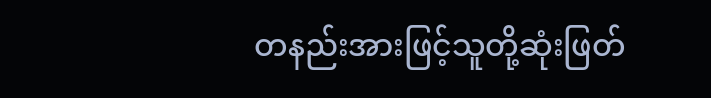တနည်းအားဖြင့်သူတို့‌ဆုံးဖြတ်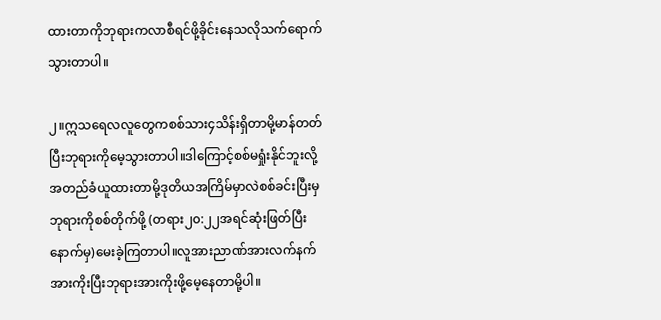ထားတာကိုဘုရားကလာစီရင်ဖို့ခိုင်းနေသလိုသက်ရောက်သွားတာပါ။

၂။ဣသရေလလူတွေကစစ်သား၄သိန်းရှိတာမို့မာန်တတ်ပြီးဘုရားကိုမေ့သွားတာပါ။ဒါကြောင့်စစ်မရှုံးနိုင်ဘူးလို့အတည်ခံယူထားတာမို့ဒုတိယအကြိမ်မှာလဲစစ်ခင်းပြီးမှဘုရားကိုစစ်တိုက်ဖို့ (တရား၂၀:၂၂အရင်ဆုံးဖြတ်ပြီးနောက်မှ)မေးခဲ့ကြတာပါ။လူအားညာဏ်အားလက်နက်အားကိုးပြီးဘုရားအားကိုးဖို့မေ့နေတာမို့ပါ။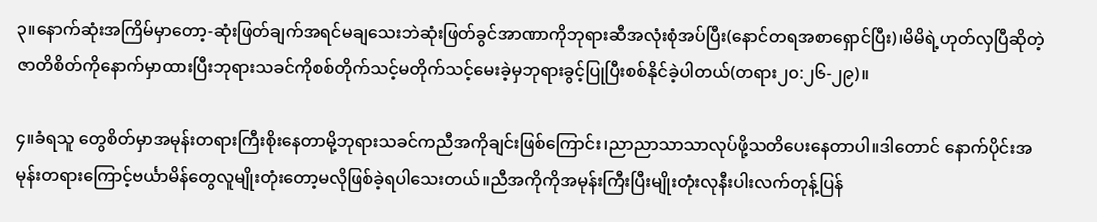၃။နောက်ဆုံးအကြိမ်မှာတော့-ဆုံးဖြတ်ချက်အရင်မချသေးဘဲဆုံးဖြတ်ခွင်အာဏာကိုဘုရားဆီအလုံးစုံအပ်ပြီး(နောင်တရအစာရှောင်ပြီး)၊မိမိရဲ့ဟုတ်လှပြီဆိုတဲ့ဇာတိစိတ်ကိုနောက်မှာထားပြီးဘုရားသခင်ကိုစစ်တိုက်သင့်မတိုက်သင့်မေးခဲ့မှဘုရားခွင့်ပြုပြီးစစ်နိုင်ခဲ့ပါတယ်(တရား၂၀:၂၆-၂၉)။

၄။ခံရသူ တွေစိတ်မှာအမုန်းတရားကြီးစိုးနေတာမို့ဘုရားသခင်ကညီအကိုချင်းဖြစ်ကြောင်း၊ညာညာသာသာလုပ်ဖို့သတိပေးနေတာပါ။ဒါတောင်‌ နောက်ပိုင်းအမုန်းတရားကြောင့်ဗင်္ယာမိန်တွေလူမျိုးတုံးတော့မလိုဖြစ်ခဲ့ရပါသေးတယ်။ညီအကိုကို‌အမုန်းကြီးပြီးမျိုးတုံးလုနီးပါးလက်တုန့်ပြန်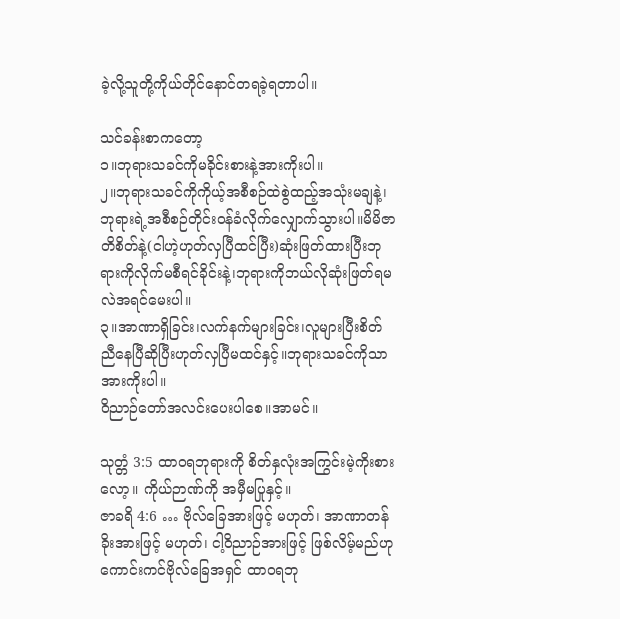ခဲ့လို့သူတို့ကိုယ်တိုင်နောင်တရခဲ့ရတာပါ။

သင်ခန်းစာကတော့
၁။ဘုရားသခင်ကိုမခိုင်းစားနဲ့အားကိုးပါ။
၂။ဘုရားသခင်ကိုကိုယ့်အစီစဉ်ထဲစွဲထည့်အသုံးမချနဲ့၊ဘုရားရဲ့အစီစဉ်တိုင်းဝန်ခံလိုက်လျှောက်သွားပါ။မိမိဇာတိစိတ်နဲ့(ငါဟဲ့ဟုတ်လှပြီထင်ပြီး)ဆုံးဖြတ်ထားပြီးဘုရားကိုလိုက်မစီရင်ခိုင်းနဲ့၊ဘုရားကိုဘယ်လိုဆုံးဖြတ်ရမလဲအရင်မေးပါ။
၃။အာဏာရှိခြင်း၊လက်နက်များခြင်း၊လူများပြီးစိတ်ညီ‌နေပြီဆိုပြီးဟုတ်လှပြီမထင်နှင့်။ဘုရားသခင်ကိုသာအားကိုးပါ။
ဝိညာဉ်တော်အလင်းပေးပါစေ။အာမင်။

သုတ္တံ 3:5 ထာဝရဘုရားကို စိတ်နှလုံးအကြွင်းမဲ့ကိုးစားလော့။ ကိုယ်ဉာဏ်ကို အမှီမပြုနှင့်။
ဇာခရိ 4:6 … ဗိုလ်ခြေအားဖြင့် မဟုတ်၊ အာဏာတန်ခိုးအားဖြင့် မဟုတ်၊ ငါ့ဝိညာဉ်အားဖြင့် ဖြစ်လိမ့်မည်ဟု ကောင်းကင်ဗိုလ်ခြေအရှင် ထာဝရဘု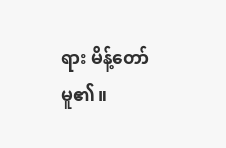ရား မိန့်တော်မူ၏။